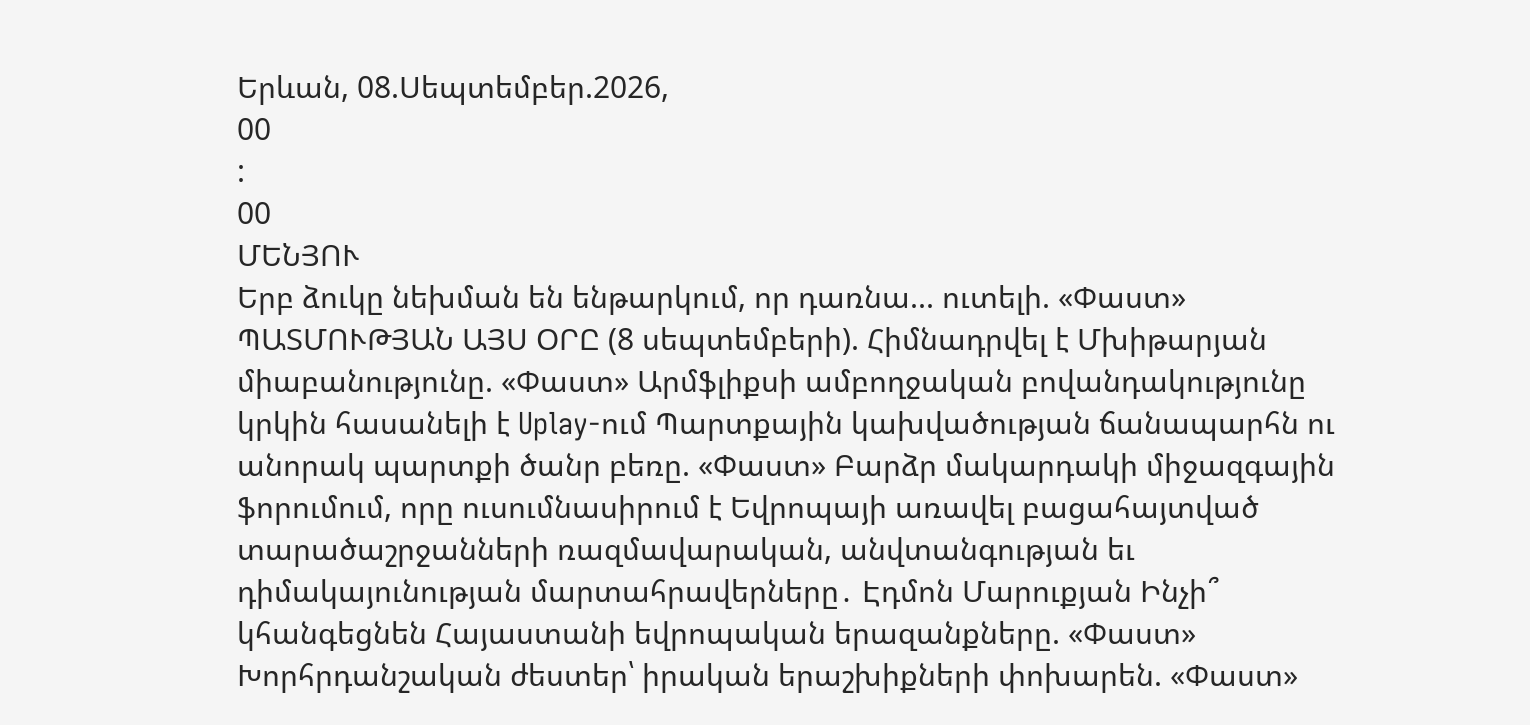Երևան, 08.Սեպտեմբեր.2026,
00
:
00
ՄԵՆՅՈՒ
Երբ ձուկը նեխման են ենթարկում, որ դառնա... ուտելի. «Փաստ» ՊԱՏՄՈՒԹՅԱՆ ԱՅՍ ՕՐԸ (8 սեպտեմբերի). Հիմնադրվել է Մխիթարյան միաբանությունը. «Փաստ» Արմֆլիքսի ամբողջական բովանդակությունը կրկին հասանելի է Uplay-ում Պարտքային կախվածության ճանապարհն ու անորակ պարտքի ծանր բեռը. «Փաստ» Բարձր մակարդակի միջազգային ֆորումում, որը ուսումնասիրում է Եվրոպայի առավել բացահայտված տարածաշրջանների ռազմավարական, անվտանգության եւ դիմակայունության մարտահրավերները․ Էդմոն Մարուքյան Ինչի՞ կհանգեցնեն Հայաստանի եվրոպական երազանքները. «Փաստ» Խորհրդանշական ժեստեր՝ իրական երաշխիքների փոխարեն. «Փաստ»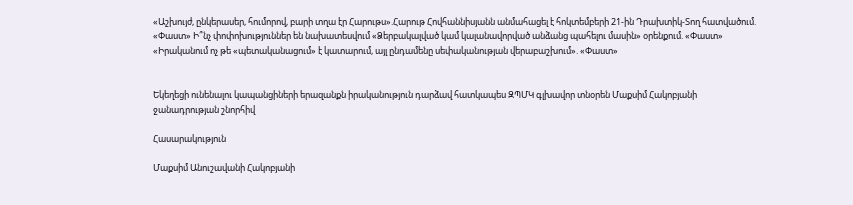«Աշխույժ, ընկերասեր, հումորով, բարի տղա էր Հարութս».Հարութ Հովհաննիսյանն անմահացել է հոկտեմբերի 21-ին Դրախտիկ-Տող հատվածում. «Փաստ» Ի՞նչ փոփոխություններ են նախատեսվում «Ձերբակալված կամ կալանավորված անձանց պահելու մասին» օրենքում. «Փաստ» «Իրականում ոչ թե «պետականացում» է կատարում, այլ ընդամենը սեփականության վերաբաշխում». «Փաստ»


Եկեղեցի ունենալու կապանցիների երազանքն իրականություն դարձավ հատկապես ԶՊՄԿ գլխավոր տնօրեն Մաքսիմ Հակոբյանի ջանադրության շնորհիվ

Հասարակություն

Մաքսիմ Անուշավանի Հակոբյանի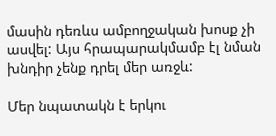մասին դեռևս ամբողջական խոսք չի ասվել: Այս հրապարակմամբ էլ նման խնդիր չենք դրել մեր առջև:

Մեր նպատակն է երկու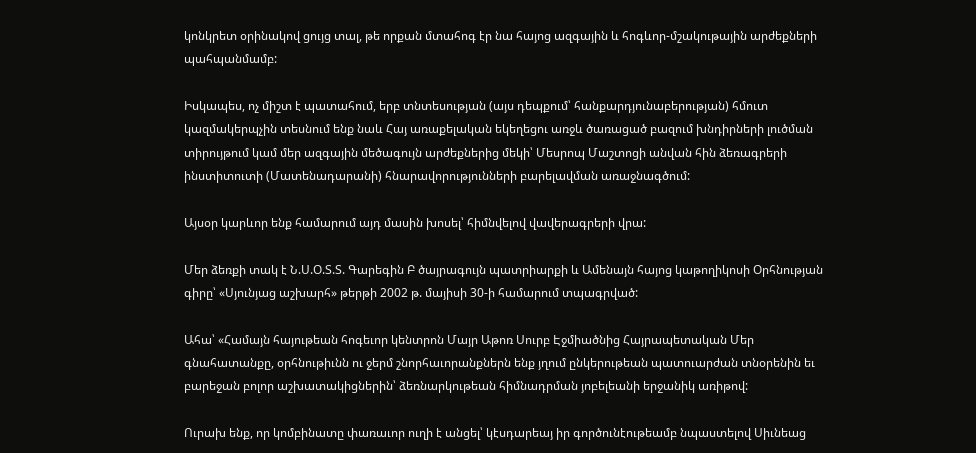կոնկրետ օրինակով ցույց տալ, թե որքան մտահոգ էր նա հայոց ազգային և հոգևոր-մշակութային արժեքների պահպանմամբ:

Իսկապես, ոչ միշտ է պատահում, երբ տնտեսության (այս դեպքում՝ հանքարդյունաբերության) հմուտ կազմակերպչին տեսնում ենք նաև Հայ առաքելական եկեղեցու առջև ծառացած բազում խնդիրների լուծման տիրույթում կամ մեր ազգային մեծագույն արժեքներից մեկի՝ Մեսրոպ Մաշտոցի անվան հին ձեռագրերի ինստիտուտի (Մատենադարանի) հնարավորությունների բարելավման առաջնագծում:

Այսօր կարևոր ենք համարում այդ մասին խոսել՝ հիմնվելով վավերագրերի վրա:

Մեր ձեռքի տակ է Ն.Ս.Օ.Տ.Տ. Գարեգին Բ ծայրագույն պատրիարքի և Ամենայն հայոց կաթողիկոսի Օրհնության գիրը՝ «Սյունյաց աշխարհ» թերթի 2002 թ. մայիսի 30-ի համարում տպագրված:

Ահա՝ «Համայն հայութեան հոգեւոր կենտրոն Մայր Աթոռ Սուրբ Էջմիածնից Հայրապետական Մեր գնահատանքը, օրհնութիւնն ու ջերմ շնորհաւորանքներն ենք յղում ընկերութեան պատուարժան տնօրենին եւ բարեջան բոլոր աշխատակիցներին՝ ձեռնարկութեան հիմնադրման յոբելեանի երջանիկ առիթով:

Ուրախ ենք, որ կոմբինատը փառաւոր ուղի է անցել՝ կէսդարեայ իր գործունէութեամբ նպաստելով Սիւնեաց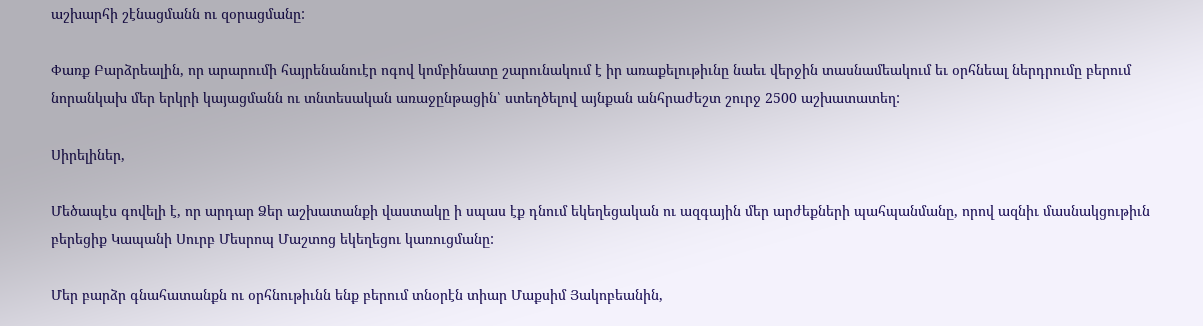աշխարհի շէնացմանն ու զօրացմանը:

Փառք Բարձրեալին, որ արարումի հայրենանուէր ոգով կոմբինատը շարունակում է իր առաքելութիւնը նաեւ վերջին տասնամեակում եւ օրհնեալ ներդրումը բերում նորանկախ մեր երկրի կայացմանն ու տնտեսական առաջընթացին՝ ստեղծելով այնքան անհրաժեշտ շուրջ 2500 աշխատատեղ:

Սիրելիներ,

Մեծապէս գովելի է, որ արդար Ձեր աշխատանքի վաստակը ի սպաս էք դնում եկեղեցական ու ազգային մեր արժեքների պահպանմանը, որով ազնիւ մասնակցութիւն բերեցիք Կապանի Սուրբ Մեսրոպ Մաշտոց եկեղեցու կառուցմանը:

Մեր բարձր գնահատանքն ու օրհնութիւնն ենք բերում տնօրէն տիար Մաքսիմ Յակոբեանին,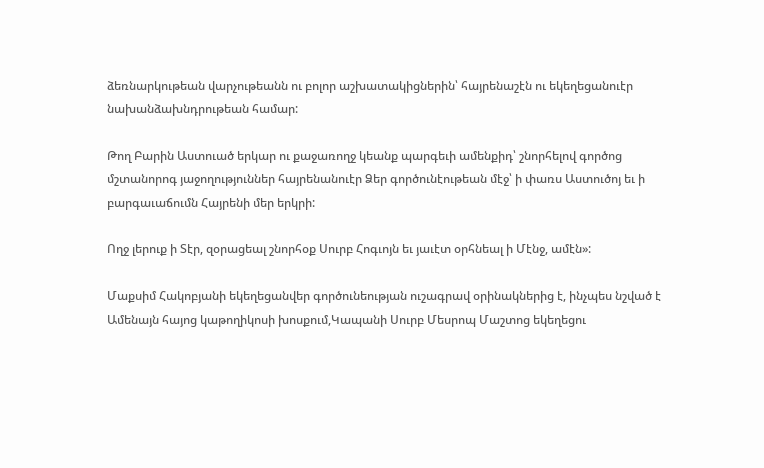ձեռնարկութեան վարչութեանն ու բոլոր աշխատակիցներին՝ հայրենաշէն ու եկեղեցանուէր նախանձախնդրութեան համար:

Թող Բարին Աստուած երկար ու քաջառողջ կեանք պարգեւի ամենքիդ՝ շնորհելով գործոց մշտանորոգ յաջողություններ հայրենանուէր Ձեր գործունէութեան մէջ՝ ի փառս Աստուծոյ եւ ի բարգաւաճումն Հայրենի մեր երկրի:

Ողջ լերուք ի Տէր, զօրացեալ շնորհօք Սուրբ Հոգւոյն եւ յաւէտ օրհնեալ ի Մէնջ, ամէն»:

Մաքսիմ Հակոբյանի եկեղեցանվեր գործունեության ուշագրավ օրինակներից է, ինչպես նշված է Ամենայն հայոց կաթողիկոսի խոսքում,Կապանի Սուրբ Մեսրոպ Մաշտոց եկեղեցու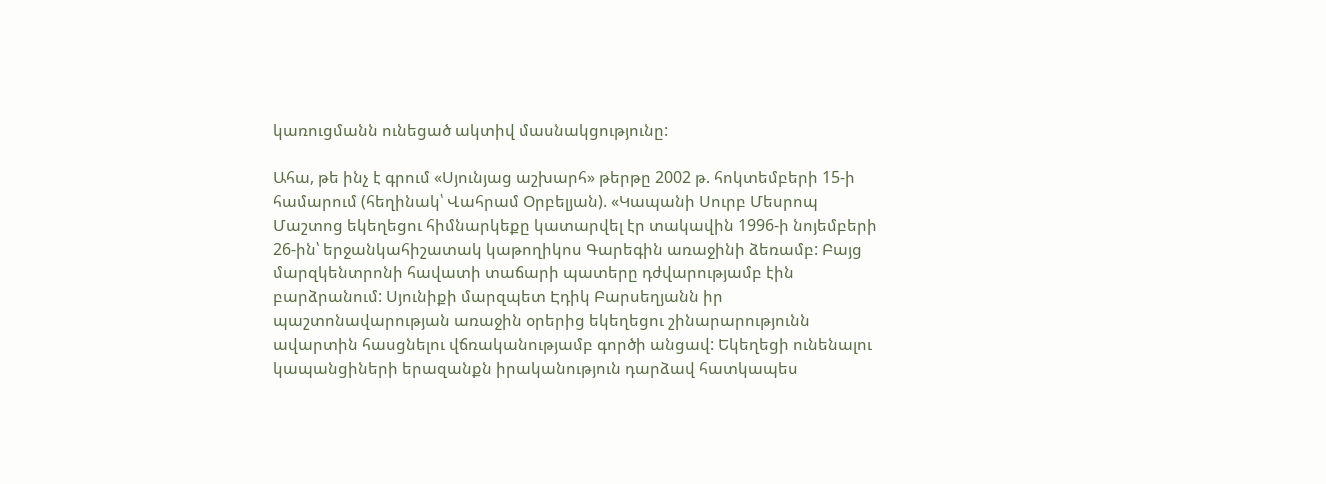կառուցմանն ունեցած ակտիվ մասնակցությունը:

Ահա, թե ինչ է գրում «Սյունյաց աշխարհ» թերթը 2002 թ. հոկտեմբերի 15-ի համարում (հեղինակ՝ Վահրամ Օրբելյան). «Կապանի Սուրբ Մեսրոպ Մաշտոց եկեղեցու հիմնարկեքը կատարվել էր տակավին 1996-ի նոյեմբերի 26-ին՝ երջանկահիշատակ կաթողիկոս Գարեգին առաջինի ձեռամբ: Բայց մարզկենտրոնի հավատի տաճարի պատերը դժվարությամբ էին բարձրանում: Սյունիքի մարզպետ Էդիկ Բարսեղյանն իր պաշտոնավարության առաջին օրերից եկեղեցու շինարարությունն ավարտին հասցնելու վճռականությամբ գործի անցավ: Եկեղեցի ունենալու կապանցիների երազանքն իրականություն դարձավ հատկապես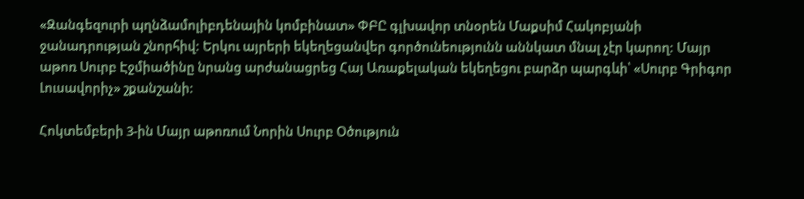«Զանգեզուրի պղնձամոլիբդենային կոմբինատ» ՓԲԸ գլխավոր տնօրեն Մաքսիմ Հակոբյանի ջանադրության շնորհիվ: Երկու այրերի եկեղեցանվեր գործունեությունն աննկատ մնալ չէր կարող: Մայր աթոռ Սուրբ Էջմիածինը նրանց արժանացրեց Հայ Առաքելական եկեղեցու բարձր պարգևի՝ «Սուրբ Գրիգոր Լուսավորիչ» շքանշանի:

Հոկտեմբերի 3-ին Մայր աթոռում Նորին Սուրբ Օծություն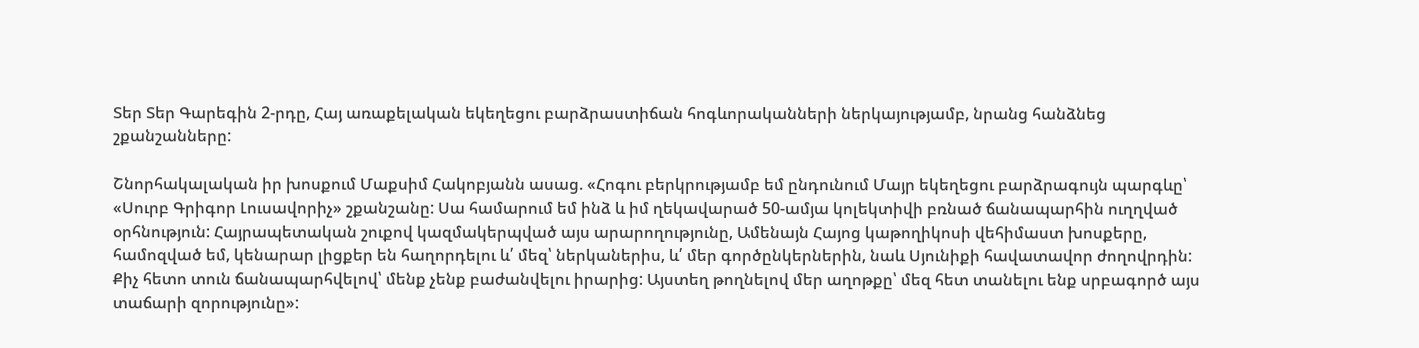Տեր Տեր Գարեգին 2-րդը, Հայ առաքելական եկեղեցու բարձրաստիճան հոգևորականների ներկայությամբ, նրանց հանձնեց շքանշանները:

Շնորհակալական իր խոսքում Մաքսիմ Հակոբյանն ասաց. «Հոգու բերկրությամբ եմ ընդունում Մայր եկեղեցու բարձրագույն պարգևը՝ «Սուրբ Գրիգոր Լուսավորիչ» շքանշանը: Սա համարում եմ ինձ և իմ ղեկավարած 50-ամյա կոլեկտիվի բռնած ճանապարհին ուղղված օրհնություն: Հայրապետական շուքով կազմակերպված այս արարողությունը, Ամենայն Հայոց կաթողիկոսի վեհիմաստ խոսքերը, համոզված եմ, կենարար լիցքեր են հաղորդելու և՛ մեզ՝ ներկաներիս, և՛ մեր գործընկերներին, նաև Սյունիքի հավատավոր ժողովրդին: Քիչ հետո տուն ճանապարհվելով՝ մենք չենք բաժանվելու իրարից: Այստեղ թողնելով մեր աղոթքը՝ մեզ հետ տանելու ենք սրբագործ այս տաճարի զորությունը»: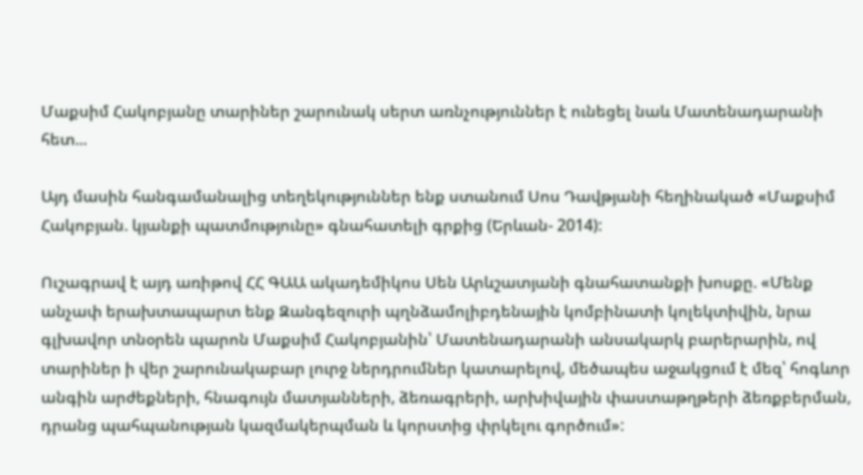Մաքսիմ Հակոբյանը տարիներ շարունակ սերտ առնչություններ է ունեցել նաև Մատենադարանի հետ...

Այդ մասին հանգամանալից տեղեկություններ ենք ստանում Սոս Դավթյանի հեղինակած «Մաքսիմ Հակոբյան. կյանքի պատմությունը» գնահատելի գրքից (Երևան- 2014):

Ուշագրավ է այդ առիթով ՀՀ ԳԱԱ ակադեմիկոս Սեն Արևշատյանի գնահատանքի խոսքը. «Մենք անչափ երախտապարտ ենք Զանգեզուրի պղնձամոլիբդենային կոմբինատի կոլեկտիվին, նրա գլխավոր տնօրեն պարոն Մաքսիմ Հակոբյանին՝ Մատենադարանի անսակարկ բարերարին, ով տարիներ ի վեր շարունակաբար լուրջ ներդրումներ կատարելով, մեծապես աջակցում է մեզ՝ հոգևոր անգին արժեքների, հնագույն մատյանների, ձեռագրերի, արխիվային փաստաթղթերի ձեռքբերման, դրանց պահպանության կազմակերպման և կորստից փրկելու գործում»: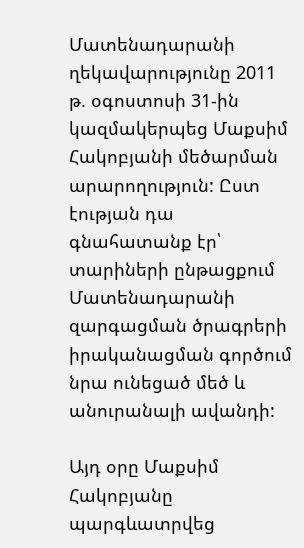Մատենադարանի ղեկավարությունը 2011 թ. օգոստոսի 31-ին կազմակերպեց Մաքսիմ Հակոբյանի մեծարման արարողություն: Ըստ էության դա գնահատանք էր՝ տարիների ընթացքում Մատենադարանի զարգացման ծրագրերի իրականացման գործում նրա ունեցած մեծ և անուրանալի ավանդի:

Այդ օրը Մաքսիմ Հակոբյանը պարգևատրվեց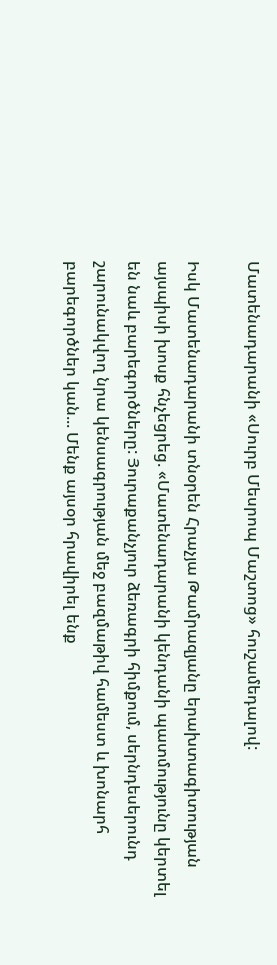Մատենադարանի «Սուրբ Մեսրոպ Մաշտոց» հուշամեդալով:

Իսկ Մատենադարանի տնօրեն Հրաչյա Թամրազյանը երախտագիտության այսպիսի խոսք հնչեցրեց. «Մատենադարանի կենդանի պատմությունը կերտել են նաև բարեգործները: Յուրաքանչյուր ձեռագրի հիմքում, սերնդեսերունդ շարունակվող նրա կենսագրության մեջ բազմաթիվ համեստ և խոնարհ բարեգործներ կան... Մենք այսօր հրավիրել ենք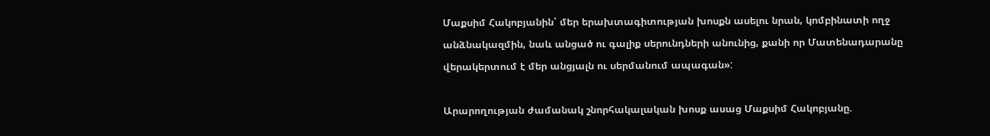Մաքսիմ Հակոբյանին՝ մեր երախտագիտության խոսքն ասելու նրան, կոմբինատի ողջ անձնակազմին, նաև անցած ու գալիք սերունդների անունից, քանի որ Մատենադարանը վերակերտում է մեր անցյալն ու սերմանում ապագան»:

Արարողության ժամանակ շնորհակալական խոսք ասաց Մաքսիմ Հակոբյանը.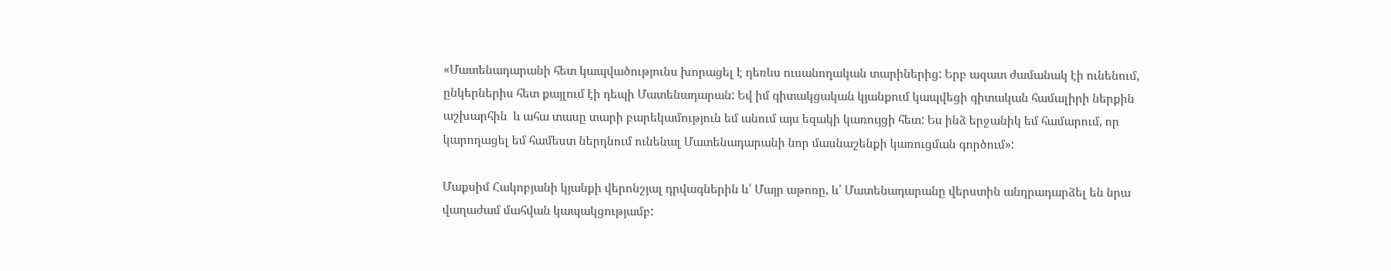«Մատենադարանի հետ կապվածությունս խորացել է դեռևս ուսանողական տարիներից: Երբ ազատ ժամանակ էի ունենում, ընկերներիս հետ քայլում էի դեպի Մատենադարան: Եվ իմ գիտակցական կյանքում կապվեցի գիտական համալիրի ներքին աշխարհին  և ահա տասը տարի բարեկամություն եմ անում այս եզակի կառույցի հետ: Ես ինձ երջանիկ եմ համարում, որ կարողացել եմ համեստ ներդնում ունենալ Մատենադարանի նոր մասնաշենքի կառուցման գործում»:

Մաքսիմ Հակոբյանի կյանքի վերոնշյալ դրվագներին և՛ Մայր աթոռը, և՛ Մատենադարանը վերստին անդրադարձել են նրա վաղաժամ մահվան կապակցությամբ: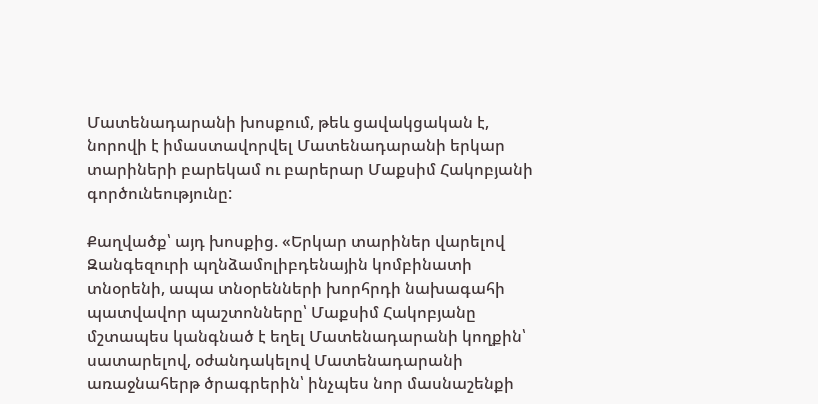Մատենադարանի խոսքում, թեև ցավակցական է, նորովի է իմաստավորվել Մատենադարանի երկար տարիների բարեկամ ու բարերար Մաքսիմ Հակոբյանի գործունեությունը:

Քաղվածք՝ այդ խոսքից. «Երկար տարիներ վարելով Զանգեզուրի պղնձամոլիբդենային կոմբինատի տնօրենի, ապա տնօրենների խորհրդի նախագահի պատվավոր պաշտոնները՝ Մաքսիմ Հակոբյանը մշտապես կանգնած է եղել Մատենադարանի կողքին՝ սատարելով, օժանդակելով Մատենադարանի առաջնահերթ ծրագրերին՝ ինչպես նոր մասնաշենքի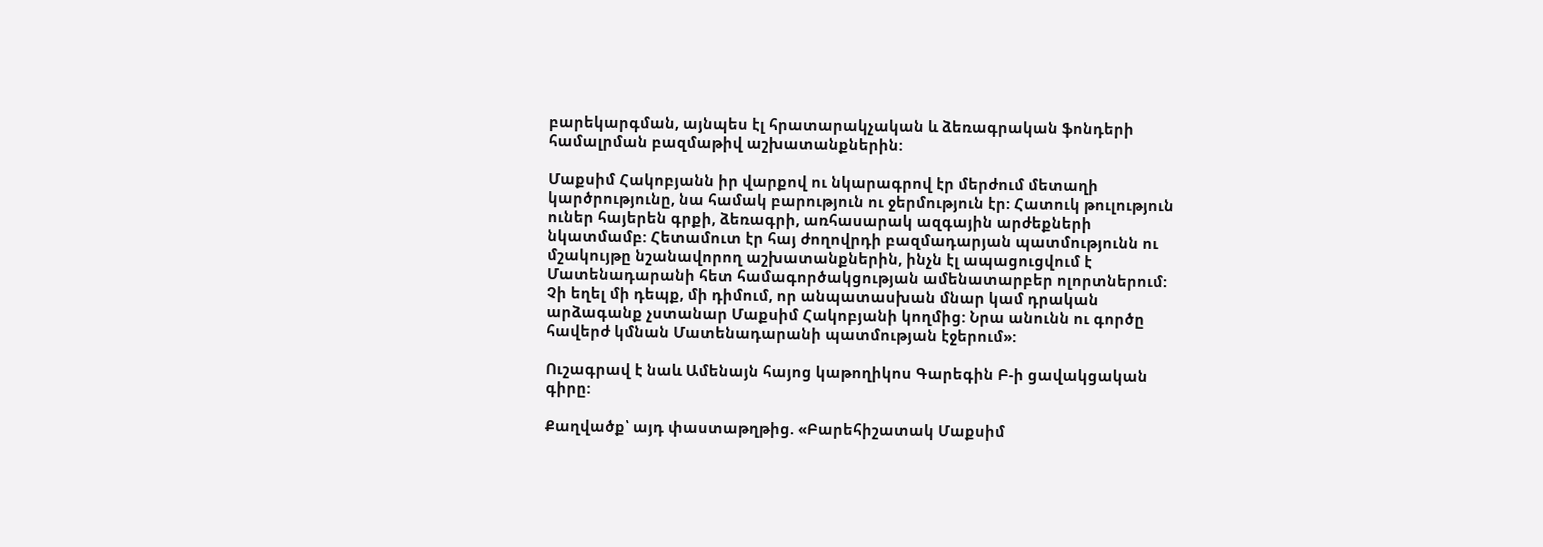բարեկարգման, այնպես էլ հրատարակչական և ձեռագրական ֆոնդերի համալրման բազմաթիվ աշխատանքներին:

Մաքսիմ Հակոբյանն իր վարքով ու նկարագրով էր մերժում մետաղի կարծրությունը, նա համակ բարություն ու ջերմություն էր: Հատուկ թուլություն ուներ հայերեն գրքի, ձեռագրի, առհասարակ ազգային արժեքների նկատմամբ: Հետամուտ էր հայ ժողովրդի բազմադարյան պատմությունն ու մշակույթը նշանավորող աշխատանքներին, ինչն էլ ապացուցվում է Մատենադարանի հետ համագործակցության ամենատարբեր ոլորտներում: Չի եղել մի դեպք, մի դիմում, որ անպատասխան մնար կամ դրական արձագանք չստանար Մաքսիմ Հակոբյանի կողմից: Նրա անունն ու գործը հավերժ կմնան Մատենադարանի պատմության էջերում»:

Ուշագրավ է նաև Ամենայն հայոց կաթողիկոս Գարեգին Բ-ի ցավակցական գիրը:

Քաղվածք՝ այդ փաստաթղթից. «Բարեհիշատակ Մաքսիմ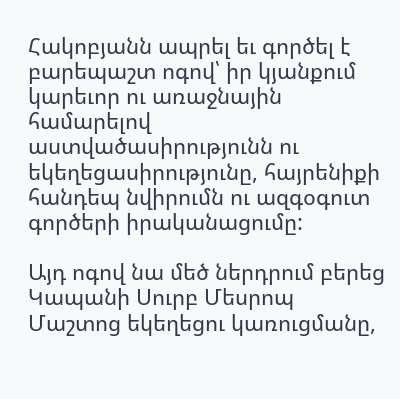Հակոբյանն ապրել եւ գործել է բարեպաշտ ոգով՝ իր կյանքում կարեւոր ու առաջնային համարելով աստվածասիրությունն ու եկեղեցասիրությունը, հայրենիքի հանդեպ նվիրումն ու ազգօգուտ գործերի իրականացումը:

Այդ ոգով նա մեծ ներդրում բերեց Կապանի Սուրբ Մեսրոպ Մաշտոց եկեղեցու կառուցմանը,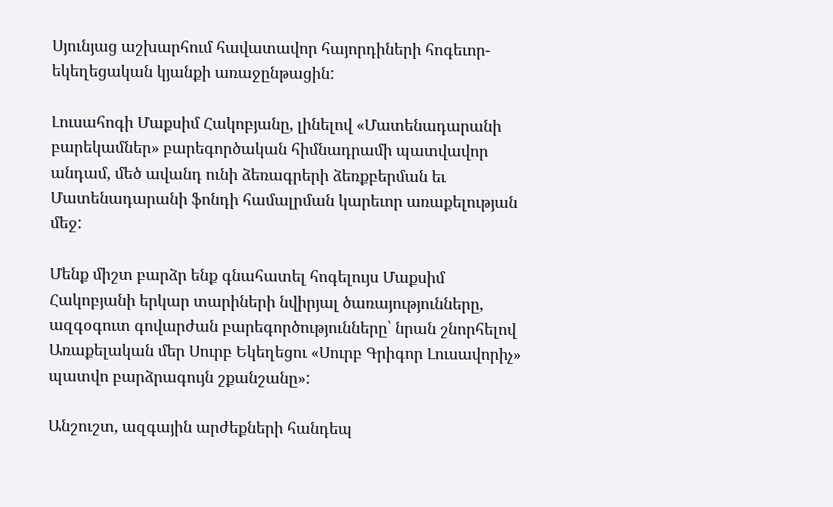Սյունյաց աշխարհում հավատավոր հայորդիների հոգեւոր-եկեղեցական կյանքի առաջընթացին:

Լուսահոգի Մաքսիմ Հակոբյանը, լինելով «Մատենադարանի բարեկամներ» բարեգործական հիմնադրամի պատվավոր անդամ, մեծ ավանդ ունի ձեռագրերի ձեռքբերման եւ Մատենադարանի ֆոնդի համալրման կարեւոր առաքելության մեջ:

Մենք միշտ բարձր ենք գնահատել հոգելույս Մաքսիմ Հակոբյանի երկար տարիների նվիրյալ ծառայությունները, ազգօգուտ գովարժան բարեգործությունները՝ նրան շնորհելով Առաքելական մեր Սուրբ Եկեղեցու «Սուրբ Գրիգոր Լուսավորիչ» պատվո բարձրագույն շքանշանը»:

Անշուշտ, ազգային արժեքների հանդեպ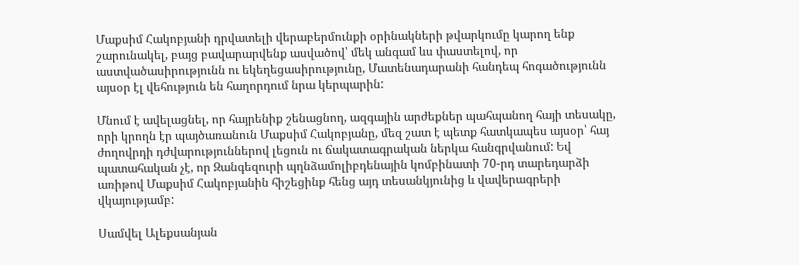Մաքսիմ Հակոբյանի դրվատելի վերաբերմունքի օրինակների թվարկումը կարող ենք շարունակել, բայց բավարարվենք ասվածով՝ մեկ անգամ ևս փաստելով, որ աստվածասիրությունն ու եկեղեցասիրությունը, Մատենադարանի հանդեպ հոգածությունն այսօր էլ վեհություն են հաղորդում նրա կերպարին:

Մնում է ավելացնել, որ հայրենիք շենացնող, ազգային արժեքներ պահպանող հայի տեսակը, որի կրողն էր պայծառանուն Մաքսիմ Հակոբյանը, մեզ շատ է պետք հատկապես այսօր՝ հայ ժողովրդի դժվարություններով լեցուն ու ճակատագրական ներկա հանգրվանում: Եվ պատահական չէ, որ Զանգեզուրի պղնձամոլիբդենային կոմբինատի 70-րդ տարեդարձի առիթով Մաքսիմ Հակոբյանին հիշեցինք հենց այդ տեսանկյունից և վավերագրերի վկայությամբ:

Սամվել Ալեքսանյան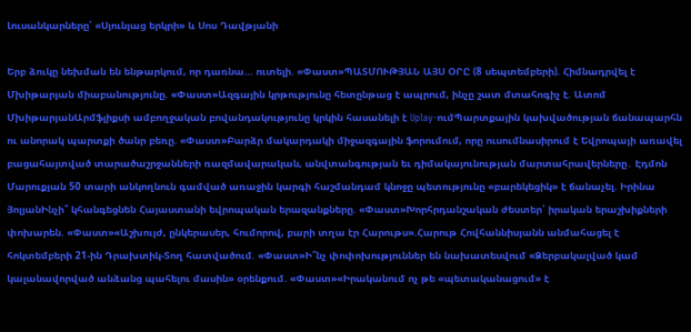Լուսանկարները՝ «Սյունյաց երկրի» և Սոս Դավթյանի

Երբ ձուկը նեխման են ենթարկում, որ դառնա... ուտելի. «Փաստ»ՊԱՏՄՈՒԹՅԱՆ ԱՅՍ ՕՐԸ (8 սեպտեմբերի). Հիմնադրվել է Մխիթարյան միաբանությունը. «Փաստ»Ազգային կրթությունը հետընթաց է ապրում, ինչը շատ մտահոգիչ է. Ատոմ ՄխիթարյանԱրմֆլիքսի ամբողջական բովանդակությունը կրկին հասանելի է Uplay-ումՊարտքային կախվածության ճանապարհն ու անորակ պարտքի ծանր բեռը. «Փաստ»Բարձր մակարդակի միջազգային ֆորումում, որը ուսումնասիրում է Եվրոպայի առավել բացահայտված տարածաշրջանների ռազմավարական, անվտանգության եւ դիմակայունության մարտահրավերները․ Էդմոն Մարուքյան 50 տարի անկողնուն գամված առաջին կարգի հաշմանդամ կնոջը պետությունը «բարեկեցիկ» է ճանաչել. Իրինա ՅոլյանԻնչի՞ կհանգեցնեն Հայաստանի եվրոպական երազանքները. «Փաստ»Խորհրդանշական ժեստեր՝ իրական երաշխիքների փոխարեն. «Փաստ»«Աշխույժ, ընկերասեր, հումորով, բարի տղա էր Հարութս».Հարութ Հովհաննիսյանն անմահացել է հոկտեմբերի 21-ին Դրախտիկ-Տող հատվածում. «Փաստ»Ի՞նչ փոփոխություններ են նախատեսվում «Ձերբակալված կամ կալանավորված անձանց պահելու մասին» օրենքում. «Փաստ»«Իրականում ոչ թե «պետականացում» է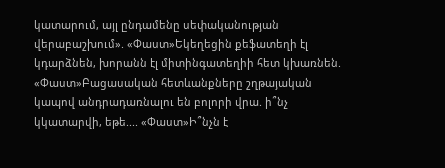կատարում, այլ ընդամենը սեփականության վերաբաշխում». «Փաստ»Եկեղեցին քեֆատեղի էլ կդարձնեն, խորանն էլ միտինգատեղիի հետ կխառնեն. «Փաստ»Բացասական հետևանքները շղթայական կապով անդրադառնալու են բոլորի վրա. ի՞նչ կկատարվի, եթե.... «Փաստ»Ի՞նչն է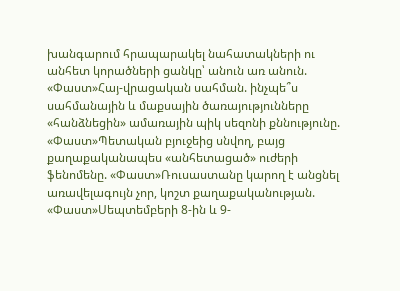խանգարում հրապարակել նահատակների ու անհետ կորածների ցանկը՝ անուն առ անուն. «Փաստ»Հայ-վրացական սահման. ինչպե՞ս սահմանային և մաքսային ծառայությունները «հանձնեցին» ամառային պիկ սեզոնի քննությունը. «Փաստ»Պետական բյուջեից սնվող, բայց քաղաքականապես «անհետացած» ուժերի ֆենոմենը. «Փաստ»Ռուսաստանը կարող է անցնել առավելագույն չոր, կոշտ քաղաքականության. «Փաստ»Սեպտեմբերի 8-ին և 9-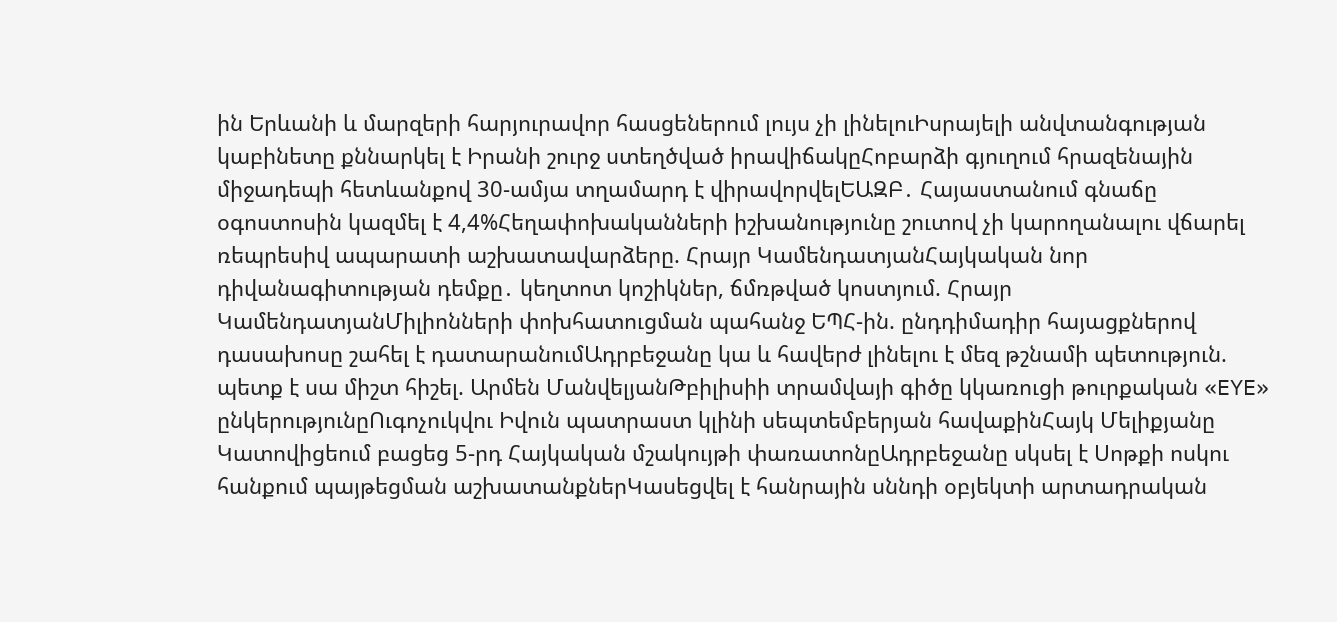ին Երևանի և մարզերի հարյուրավոր հասցեներում լույս չի լինելուԻսրայելի անվտանգության կաբինետը քննարկել է Իրանի շուրջ ստեղծված իրավիճակըՀոբարձի գյուղում հրազենային միջադեպի հետևանքով 30-ամյա տղամարդ է վիրավորվելԵԱԶԲ․ Հայաստանում գնաճը օգոստոսին կազմել է 4,4%Հեղափոխականների իշխանությունը շուտով չի կարողանալու վճարել ռեպրեսիվ ապարատի աշխատավարձերը. Հրայր ԿամենդատյանՀայկական նոր դիվանագիտության դեմքը․ կեղտոտ կոշիկներ, ճմռթված կոստյում. Հրայր ԿամենդատյանՄիլիոնների փոխհատուցման պահանջ ԵՊՀ-ին. ընդդիմադիր հայացքներով դասախոսը շահել է դատարանումԱդրբեջանը կա և հավերժ լինելու է մեզ թշնամի պետություն. պետք է սա միշտ հիշել. Արմեն ՄանվելյանԹբիլիսիի տրամվայի գիծը կկառուցի թուրքական «EYE» ընկերությունըՈւգոչուկվու Իվուն պատրաստ կլինի սեպտեմբերյան հավաքինՀայկ Մելիքյանը Կատովիցեում բացեց 5-րդ Հայկական մշակույթի փառատոնըԱդրբեջանը սկսել է Սոթքի ոսկու հանքում պայթեցման աշխատանքներԿասեցվել է հանրային սննդի օբյեկտի արտադրական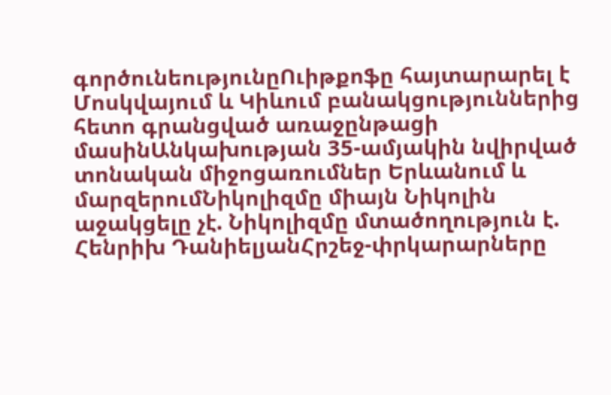գործունեությունըՈւիթքոֆը հայտարարել է Մոսկվայում և Կիևում բանակցություններից հետո գրանցված առաջընթացի մասինԱնկախության 35-ամյակին նվիրված տոնական միջոցառումներ Երևանում և մարզերումՆիկոլիզմը միայն Նիկոլին աջակցելը չէ. Նիկոլիզմը մտածողություն է. Հենրիխ ԴանիելյանՀրշեջ-փրկարարները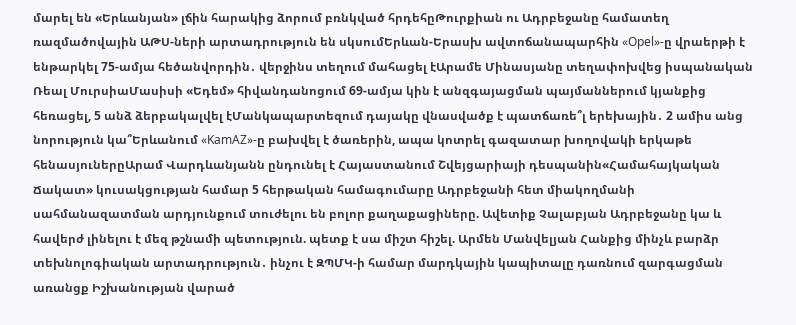մարել են «Երևանյան» լճին հարակից ձորում բռնկված հրդեհըԹուրքիան ու Ադրբեջանը համատեղ ռազմածովային ԱԹՍ-ների արտադրություն են սկսումԵրևան-Երասխ ավտոճանապարհին «Opel»-ը վրաերթի է ենթարկել 75-ամյա հեծանվորդին․ վերջինս տեղում մահացել էԱրամե Մինասյանը տեղափոխվեց իսպանական Ռեալ ՄուրսիաՄասիսի «Եդեմ» հիվանդանոցում 69-ամյա կին է անզգայացման պայմաններում կյանքից հեռացել, 5 անձ ձերբակալվել էՄանկապարտեզում դայակը վնասվածք է պատճառե՞լ երեխային․ 2 ամիս անց նորություն կա՞Երևանում «KamAZ»-ը բախվել է ծառերին, ապա կոտրել գազատար խողովակի երկաթե հենասյուներըԱրամ Վարդևանյանն ընդունել է Հայաստանում Շվեյցարիայի դեսպանին«Համահայկական Ճակատ» կուսակցության համար 5 հերթական համագումարը Ադրբեջանի հետ միակողմանի սահմանազատման արդյունքում տուժելու են բոլոր քաղաքացիները. Ավետիք Չալաբյան Ադրբեջանը կա և հավերժ լինելու է մեզ թշնամի պետություն. պետք է սա միշտ հիշել. Արմեն Մանվելյան Հանքից մինչև բարձր տեխնոլոգիական արտադրություն․ ինչու է ԶՊՄԿ-ի համար մարդկային կապիտալը դառնում զարգացման առանցք Իշխանության վարած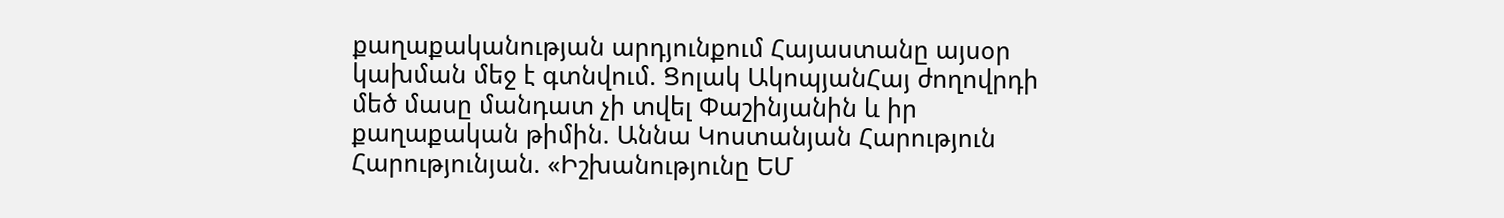քաղաքականության արդյունքում Հայաստանը այսօր կախման մեջ է գտնվում. Ցոլակ ԱկոպյանՀայ ժողովրդի մեծ մասը մանդատ չի տվել Փաշինյանին և իր քաղաքական թիմին. Աննա Կոստանյան Հարություն Հարությունյան. «Իշխանությունը ԵՄ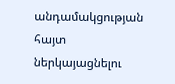անդամակցության հայտ ներկայացնելու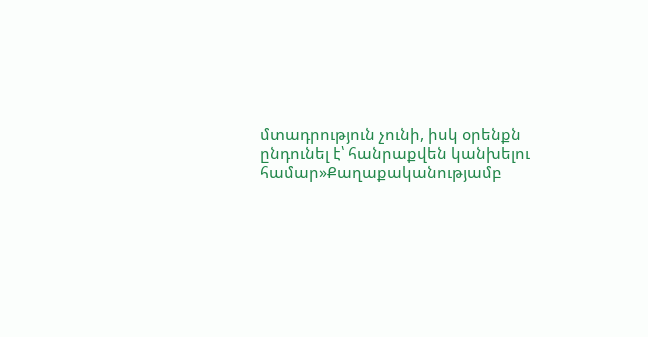մտադրություն չունի, իսկ օրենքն ընդունել է՝ հանրաքվեն կանխելու համար»Քաղաքականությամբ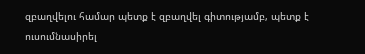զբաղվելու համար պետք է զբաղվել գիտությամբ, պետք է ուսումնասիրել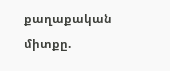քաղաքական միտքը.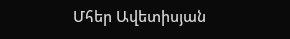Մհեր Ավետիսյան